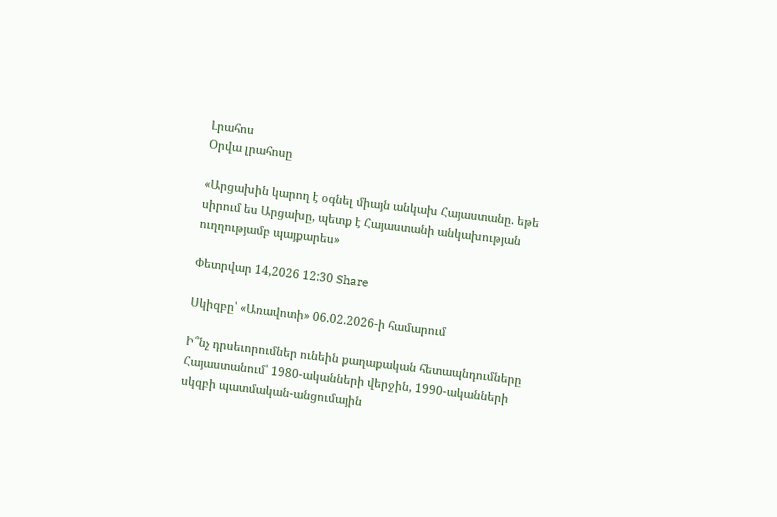Լրահոս
Օրվա լրահոսը

«Արցախին կարող է օգնել միայն անկախ Հայաստանը. եթե սիրում ես Արցախը, պետք է Հայաստանի անկախության ուղղությամբ պայքարես»

Փետրվար 14,2026 12:30 Share

Սկիզբը՝ «Առավոտի» 06.02.2026-ի համարում

Ի՞նչ դրսեւորումներ ունեին քաղաքական հետապնդումները Հայաստանում՝ 1980-ականների վերջին, 1990-ականների սկզբի պատմական-անցումային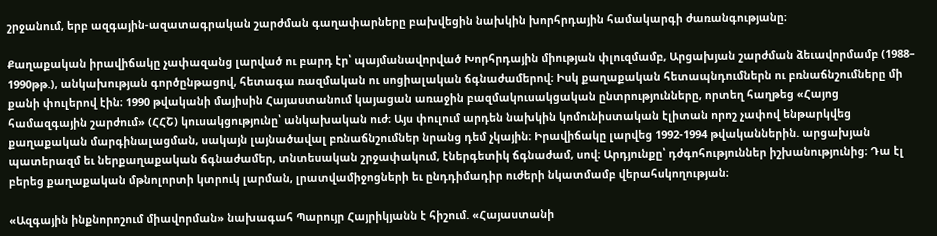շրջանում, երբ ազգային-ազատագրական շարժման գաղափարները բախվեցին նախկին խորհրդային համակարգի ժառանգությանը։

Քաղաքական իրավիճակը չափազանց լարված ու բարդ էր՝ պայմանավորված Խորհրդային միության փլուզմամբ, Արցախյան շարժման ձեւավորմամբ (1988– 1990թթ.), անկախության գործընթացով, հետագա ռազմական ու սոցիալական ճգնաժամերով։ Իսկ քաղաքական հետապնդումներն ու բռնաճնշումները մի քանի փուլերով էին։ 1990 թվականի մայիսին Հայաստանում կայացան առաջին բազմակուսակցական ընտրությունները, որտեղ հաղթեց «Հայոց համազգային շարժում» (ՀՀՇ) կուսակցությունը՝ անկախական ուժ։ Այս փուլում արդեն նախկին կոմունիստական էլիտան որոշ չափով ենթարկվեց քաղաքական մարգինալացման, սակայն լայնածավալ բռնաճնշումներ նրանց դեմ չկային։ Իրավիճակը լարվեց 1992-1994 թվականներին. արցախյան պատերազմ եւ ներքաղաքական ճգնաժամեր, տնտեսական շրջափակում, էներգետիկ ճգնաժամ, սով։ Արդյունքը՝ դժգոհություններ իշխանությունից։ Դա էլ բերեց քաղաքական մթնոլորտի կտրուկ լարման, լրատվամիջոցների եւ ընդդիմադիր ուժերի նկատմամբ վերահսկողության։

«Ազգային ինքնորոշում միավորման» նախագահ Պարույր Հայրիկյանն է հիշում. «Հայաստանի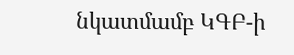նկատմամբ ԿԳԲ-ի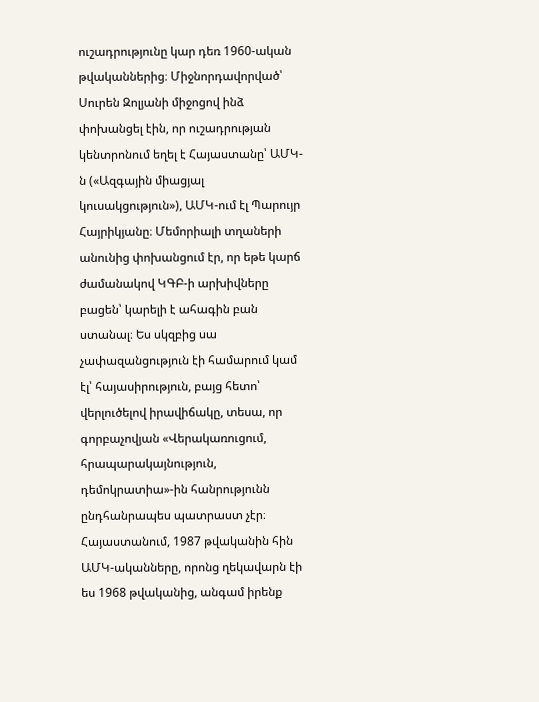ուշադրությունը կար դեռ 1960-ական թվականներից։ Միջնորդավորված՝ Սուրեն Զոլյանի միջոցով ինձ փոխանցել էին, որ ուշադրության կենտրոնում եղել է Հայաստանը՝ ԱՄԿ-ն («Ազգային միացյալ կուսակցություն»), ԱՄԿ-ում էլ Պարույր Հայրիկյանը։ Մեմորիալի տղաների անունից փոխանցում էր, որ եթե կարճ ժամանակով ԿԳԲ-ի արխիվները բացեն՝ կարելի է ահագին բան ստանալ։ Ես սկզբից սա չափազանցություն էի համարում կամ էլ՝ հայասիրություն, բայց հետո՝ վերլուծելով իրավիճակը, տեսա, որ գորբաչովյան «Վերակառուցում, հրապարակայնություն, դեմոկրատիա»-ին հանրությունն ընդհանրապես պատրաստ չէր։ Հայաստանում, 1987 թվականին հին ԱՄԿ-ականները, որոնց ղեկավարն էի ես 1968 թվականից, անգամ իրենք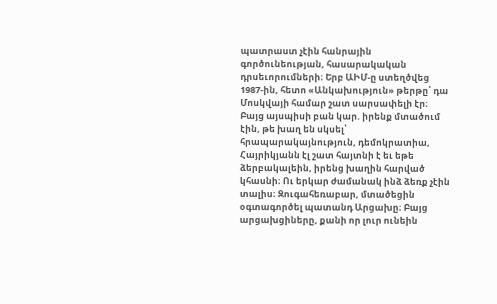պատրաստ չէին հանրային գործունեության, հասարակական դրսեւորումների։ Երբ ԱԻՄ-ը ստեղծվեց 1987-ին, հետո «Անկախություն» թերթը՝ դա Մոսկվայի համար շատ սարսափելի էր։ Բայց այսպիսի բան կար. իրենք մտածում էին, թե խաղ են սկսել՝ հրապարակայնություն, դեմոկրատիա, Հայրիկյանն էլ շատ հայտնի է եւ եթե ձերբակալեին, իրենց խաղին հարված կհասնի։ Ու երկար ժամանակ ինձ ձեռք չէին տալիս։ Զուգահեռաբար, մտածեցին օգտագործել պատանդ Արցախը։ Բայց արցախցիները, քանի որ լուր ունեին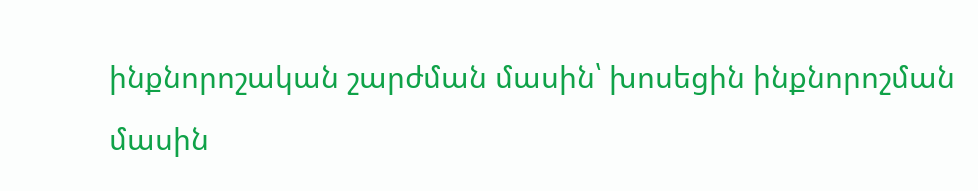ինքնորոշական շարժման մասին՝ խոսեցին ինքնորոշման մասին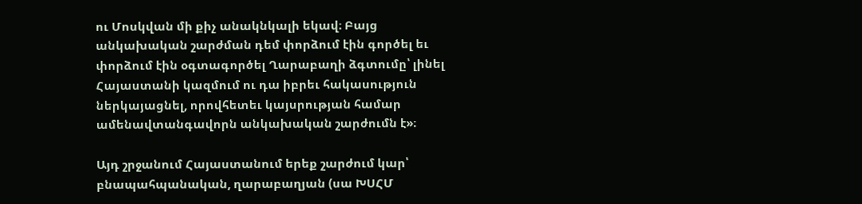ու Մոսկվան մի քիչ անակնկալի եկավ։ Բայց անկախական շարժման դեմ փորձում էին գործել եւ փորձում էին օգտագործել Ղարաբաղի ձգտումը՝ լինել Հայաստանի կազմում ու դա իբրեւ հակասություն ներկայացնել, որովհետեւ կայսրության համար ամենավտանգավորն անկախական շարժումն է»։

Այդ շրջանում Հայաստանում երեք շարժում կար՝ բնապահպանական, ղարաբաղյան (սա ԽՍՀՄ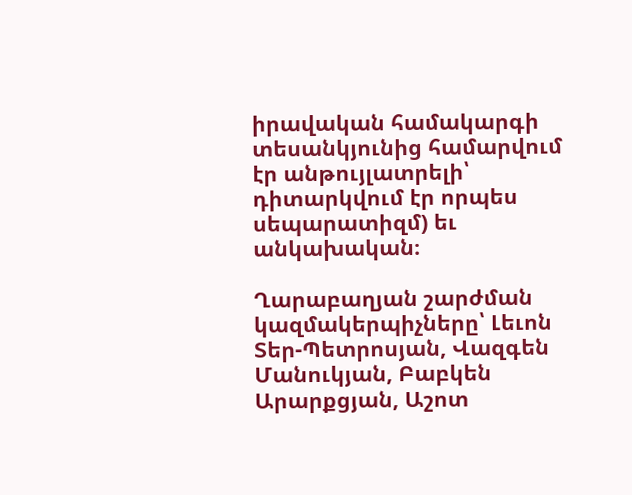իրավական համակարգի տեսանկյունից համարվում էր անթույլատրելի՝ դիտարկվում էր որպես սեպարատիզմ) եւ անկախական։

Ղարաբաղյան շարժման կազմակերպիչները՝ Լեւոն Տեր-Պետրոսյան, Վազգեն Մանուկյան, Բաբկեն Արարքցյան, Աշոտ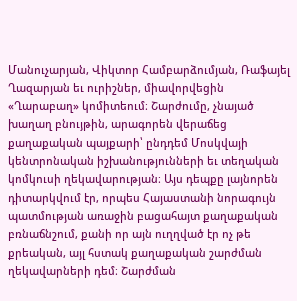Մանուչարյան, Վիկտոր Համբարձումյան, Ռաֆայել Ղազարյան եւ ուրիշներ, միավորվեցին «Ղարաբաղ» կոմիտեում։ Շարժումը, չնայած խաղաղ բնույթին, արագորեն վերաճեց քաղաքական պայքարի՝ ընդդեմ Մոսկվայի կենտրոնական իշխանությունների եւ տեղական կոմկուսի ղեկավարության։ Այս դեպքը լայնորեն դիտարկվում էր, որպես Հայաստանի նորագույն պատմության առաջին բացահայտ քաղաքական բռնաճնշում, քանի որ այն ուղղված էր ոչ թե քրեական, այլ հստակ քաղաքական շարժման ղեկավարների դեմ։ Շարժման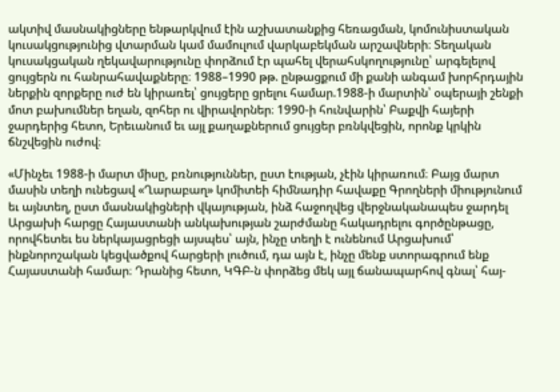ակտիվ մասնակիցները ենթարկվում էին աշխատանքից հեռացման, կոմունիստական կուսակցությունից վտարման կամ մամուլում վարկաբեկման արշավների։ Տեղական կուսակցական ղեկավարությունը փորձում էր պահել վերահսկողությունը՝ արգելելով ցույցերն ու հանրահավաքները։ 1988–1990 թթ. ընթացքում մի քանի անգամ խորհրդային ներքին զորքերը ուժ են կիրառել՝ ցույցերը ցրելու համար.1988-ի մարտին՝ օպերայի շենքի մոտ բախումներ եղան, զոհեր ու վիրավորներ։ 1990-ի հունվարին՝ Բաքվի հայերի ջարդերից հետո, Երեւանում եւ այլ քաղաքներում ցույցեր բռնկվեցին, որոնք կրկին ճնշվեցին ուժով։

«Մինչեւ 1988-ի մարտ միսը, բռնություններ, ըստ էության, չէին կիրառում։ Բայց մարտ մասին տեղի ունեցավ «Ղարաբաղ» կոմիտեի հիմնադիր հավաքը Գրողների միությունում եւ այնտեղ, ըստ մասնակիցների վկայության, ինձ հաջողվեց վերջնականապես ջարդել Արցախի հարցը Հայաստանի անկախության շարժմանը հակադրելու գործընթացը, որովհետեւ ես ներկայացրեցի այսպես՝ այն, ինչը տեղի է ունենում Արցախում՝ ինքնորոշական կեցվածքով հարցերի լուծում, դա այն է, ինչը մենք ստորագրում ենք Հայաստանի համար։ Դրանից հետո, ԿԳԲ-ն փորձեց մեկ այլ ճանապարհով գնալ՝ հայ-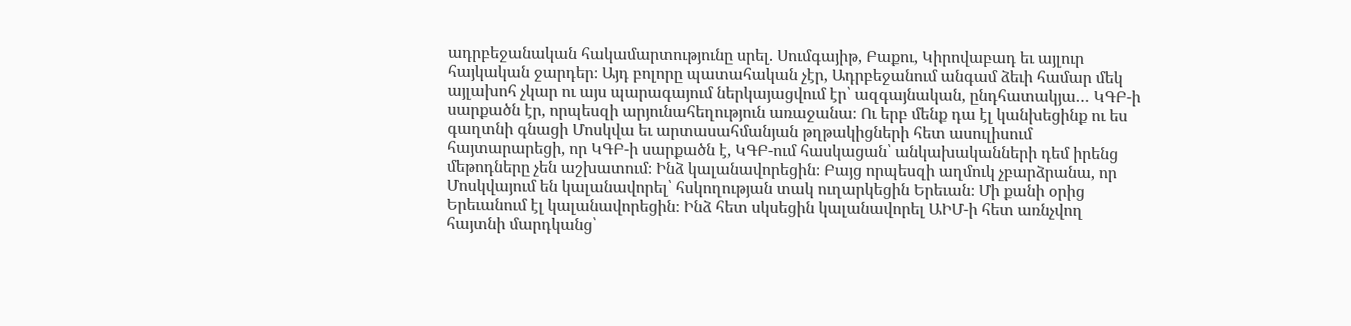ադրբեջանական հակամարտությունը սրել. Սումգայիթ, Բաքու, Կիրովաբադ եւ այլուր հայկական ջարդեր։ Այդ բոլորը պատահական չէր, Ադրբեջանում անգամ ձեւի համար մեկ այլախոհ չկար ու այս պարագայում ներկայացվում էր՝ ազգայնական, ընդհատակյա… ԿԳԲ-ի սարքածն էր, որպեսզի արյունահեղություն առաջանա։ Ու երբ մենք դա էլ կանխեցինք ու ես գաղտնի գնացի Մոսկվա եւ արտասահմանյան թղթակիցների հետ ասուլիսում հայտարարեցի, որ ԿԳԲ-ի սարքածն է, ԿԳԲ-ում հասկացան՝ անկախականների դեմ իրենց մեթոդները չեն աշխատում։ Ինձ կալանավորեցին։ Բայց որպեսզի աղմուկ չբարձրանա, որ Մոսկվայում են կալանավորել՝ հսկողության տակ ուղարկեցին Երեւան։ Մի քանի օրից Երեւանում էլ կալանավորեցին։ Ինձ հետ սկսեցին կալանավորել ԱԻՄ-ի հետ առնչվող հայտնի մարդկանց՝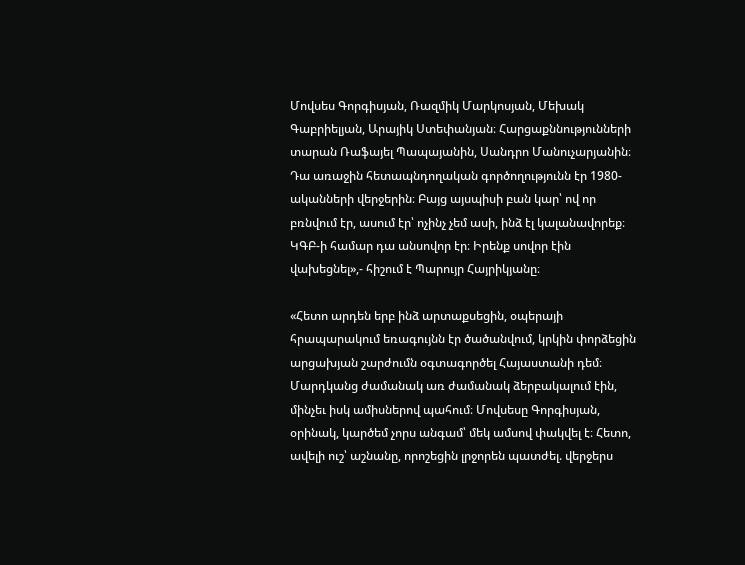Մովսես Գորգիսյան, Ռազմիկ Մարկոսյան, Մեխակ Գաբրիելյան, Արայիկ Ստեփանյան։ Հարցաքննությունների տարան Ռաֆայել Պապայանին, Սանդրո Մանուչարյանին։ Դա առաջին հետապնդողական գործողությունն էր 1980-ականների վերջերին։ Բայց այսպիսի բան կար՝ ով որ բռնվում էր, ասում էր՝ ոչինչ չեմ ասի, ինձ էլ կալանավորեք։ ԿԳԲ-ի համար դա անսովոր էր։ Իրենք սովոր էին վախեցնել»,- հիշում է Պարույր Հայրիկյանը։

«Հետո արդեն երբ ինձ արտաքսեցին, օպերայի հրապարակում եռագույնն էր ծածանվում, կրկին փորձեցին արցախյան շարժումն օգտագործել Հայաստանի դեմ։ Մարդկանց ժամանակ առ ժամանակ ձերբակալում էին, մինչեւ իսկ ամիսներով պահում։ Մովսեսը Գորգիսյան, օրինակ, կարծեմ չորս անգամ՝ մեկ ամսով փակվել է։ Հետո, ավելի ուշ՝ աշնանը, որոշեցին լրջորեն պատժել. վերջերս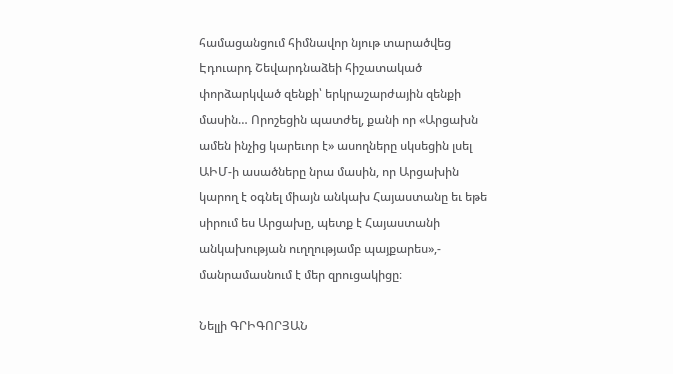համացանցում հիմնավոր նյութ տարածվեց Էդուարդ Շեվարդնաձեի հիշատակած փորձարկված զենքի՝ երկրաշարժային զենքի մասին… Որոշեցին պատժել, քանի որ «Արցախն ամեն ինչից կարեւոր է» ասողները սկսեցին լսել ԱԻՄ-ի ասածները նրա մասին, որ Արցախին կարող է օգնել միայն անկախ Հայաստանը եւ եթե սիրում ես Արցախը, պետք է Հայաստանի անկախության ուղղությամբ պայքարես»,- մանրամասնում է մեր զրուցակիցը։

Նելլի ԳՐԻԳՈՐՅԱՆ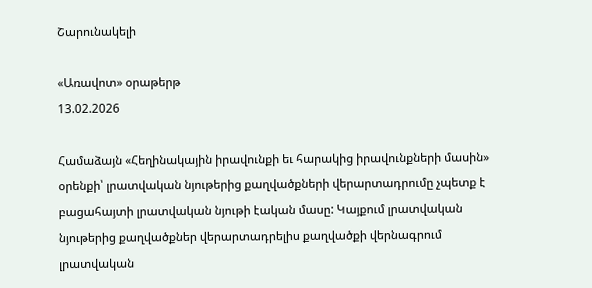Շարունակելի

«Առավոտ» օրաթերթ
13.02.2026

Համաձայն «Հեղինակային իրավունքի եւ հարակից իրավունքների մասին» օրենքի՝ լրատվական նյութերից քաղվածքների վերարտադրումը չպետք է բացահայտի լրատվական նյութի էական մասը: Կայքում լրատվական նյութերից քաղվածքներ վերարտադրելիս քաղվածքի վերնագրում լրատվական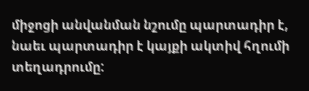միջոցի անվանման նշումը պարտադիր է, նաեւ պարտադիր է կայքի ակտիվ հղումի տեղադրումը: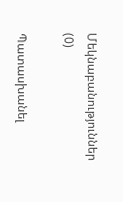Մեկնաբանություններ (0)

Պատասխանել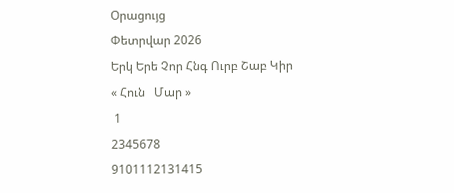Օրացույց
Փետրվար 2026
Երկ Երե Չոր Հնգ Ուրբ Շաբ Կիր
« Հուն   Մար »
 1
2345678
9101112131415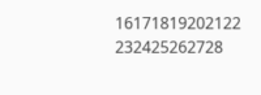16171819202122
232425262728